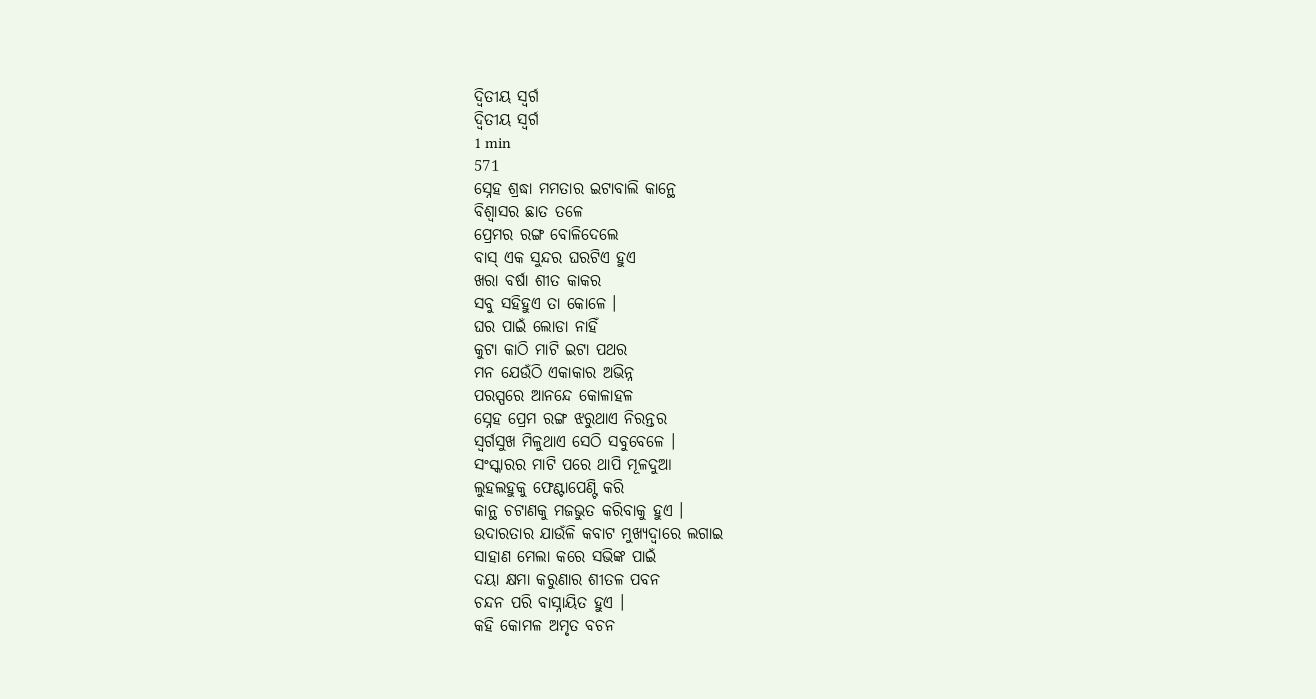ଦ୍ଵିତୀୟ ସ୍ଵର୍ଗ
ଦ୍ଵିତୀୟ ସ୍ଵର୍ଗ
1 min
571
ସ୍ନେହ ଶ୍ରଦ୍ଧା ମମତାର ଇଟାବାଲି କାନ୍ଥେ
ବିଶ୍ଵାସର ଛାତ ତଳେ
ପ୍ରେମର ରଙ୍ଗ ବୋଳିଦେଲେ
ବାସ୍ ଏକ ସୁନ୍ଦର ଘରଟିଏ ହୁଏ
ଖରା ବର୍ଷା ଶୀତ କାକର
ସବୁ ସହିହୁଏ ତା କୋଳେ ।
ଘର ପାଇଁ ଲୋଡା ନାହିଁ
କୁଟା କାଠି ମାଟି ଇଟା ପଥର
ମନ ଯେଉଁଠି ଏକାକାର ଅଭିନ୍ନ
ପରସ୍ପରେ ଆନନ୍ଦେ କୋଳାହଳ
ସ୍ନେହ ପ୍ରେମ ରଙ୍ଗ ଝରୁଥାଏ ନିରନ୍ତର
ସ୍ଵର୍ଗସୁଖ ମିଳୁଥାଏ ସେଠି ସବୁବେଳେ ।
ସଂସ୍କାରର ମାଟି ପରେ ଥାପି ମୂଳଦୁଆ
ଲୁହଲହୁକୁ ଫେଣ୍ଟାପେଣ୍ଟି କରି
କାନ୍ଥ ଚଟାଣକୁ ମଜଭୁତ କରିବାକୁ ହୁଏ ।
ଉଦାରତାର ଯାଉଁଳି କବାଟ ମୁଖ୍ୟଦ୍ଵାରେ ଲଗାଇ
ସାହାଣ ମେଲା କରେ ସଭିଙ୍କ ପାଇଁ
ଦୟା କ୍ଷମା କରୁଣାର ଶୀତଳ ପବନ
ଚନ୍ଦନ ପରି ବାସ୍ନାୟିତ ହୁଏ ।
କହି କୋମଳ ଅମୃତ ବଚନ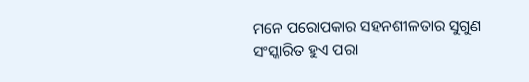ମନେ ପରୋପକାର ସହନଶୀଳତାର ସୁଗୁଣ
ସଂସ୍କାରିତ ହୁଏ ପରା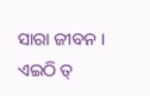ସାରା ଜୀବନ ।
ଏଇଠି ତ୍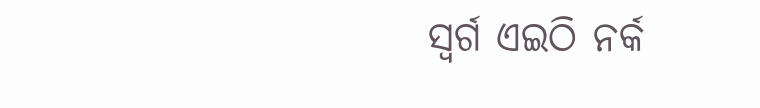ସ୍ଵର୍ଗ ଏଇଠି ନର୍କ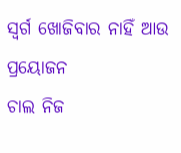ସ୍ଵର୍ଗ ଖୋଜିବାର ନାହିଁ ଆଉ ପ୍ରୟୋଜନ
ଚାଲ ନିଜ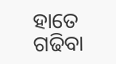ହାତେ ଗଢିବା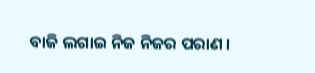ବାଜି ଲଗାଇ ନିଜ ନିଜର ପରାଣ ।